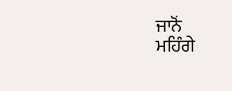ਜਾਨੋਂ
ਮਹਿੰਗੇ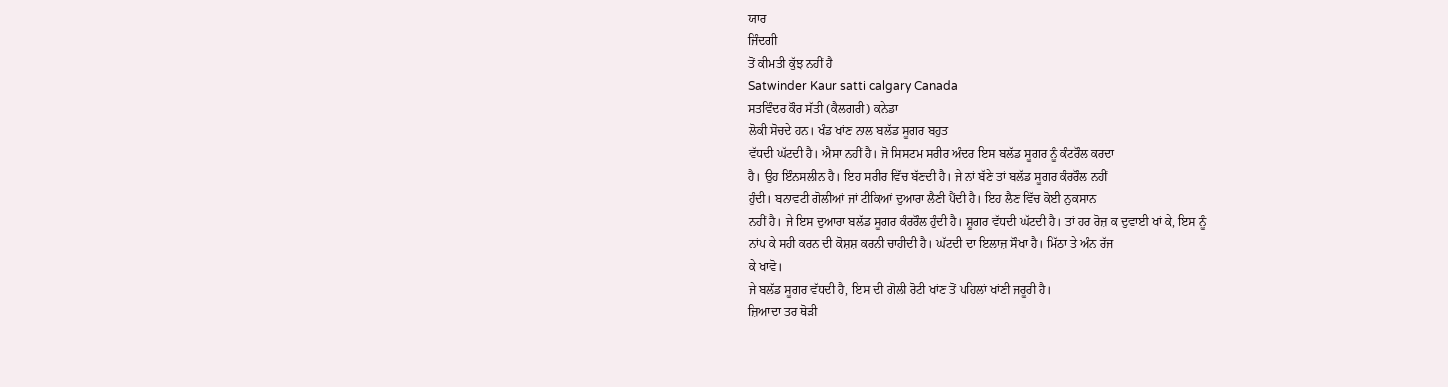ਯਾਰ
ਜਿੰਦਗੀ
ਤੋਂ ਕੀਮਤੀ ਕੁੱਝ ਨਹੀਂ ਹੈ
Satwinder Kaur satti calgary Canada
ਸਤਵਿੰਦਰ ਕੌਰ ਸੱਤੀ (ਕੈਲਗਰੀ) ਕਨੇਡਾ
ਲੋਕੀ ਸੋਚਦੇ ਹਨ। ਖੰਡ ਖਾਂਣ ਨਾਲ ਬਲੱਡ ਸੂਗਰ ਬਹੁਤ
ਵੱਧਦੀ ਘੱਟਦੀ ਹੈ। ਐਸਾ ਨਹੀਂ ਹੈ। ਜੋ ਸਿਸਟਮ ਸਰੀਰ ਅੰਦਰ ਇਸ ਬਲੱਡ ਸੂਗਰ ਨੂੰ ਕੰਟਰੌਲ ਕਰਦਾ
ਹੈ। ਉਹ ਇੰਨਸਲੀਨ ਹੈ। ਇਹ ਸਰੀਰ ਵਿੱਚ ਬੱਣਦੀ ਹੈ। ਜੇ ਨਾਂ ਬੱਣੇ ਤਾਂ ਬਲੱਡ ਸੂਗਰ ਕੰਰਰੌਲ ਨਹੀਂ
ਹੁੰਦੀ। ਬਨਾਵਟੀ ਗੋਲੀਆਂ ਜਾਂ ਟੀਕਿਆਂ ਦੁਆਰਾ ਲੈਣੀ ਪੈਂਦੀ ਹੈ। ਇਹ ਲੈਣ ਵਿੱਚ ਕੋਈ ਨੁਕਸਾਨ
ਨਹੀਂ ਹੈ। ਜੇ ਇਸ ਦੁਆਰਾ ਬਲੱਡ ਸੂਗਰ ਕੰਰਰੌਲ ਹੁੰਦੀ ਹੈ। ਸ਼ੂਗਰ ਵੱਧਦੀ ਘੱਟਦੀ ਹੈ। ਤਾਂ ਹਰ ਰੋਜ਼ ਕ ਦੁਵਾਈ ਖਾਂ ਕੇ, ਇਸ ਨੂੰ
ਨਾਂਪ ਕੇ ਸਹੀ ਕਰਨ ਦੀ ਕੋਸ਼ਸ਼ ਕਰਨੀ ਚਾਹੀਦੀ ਹੈ। ਘੱਟਦੀ ਦਾ ਇਲਾਜ਼ ਸੌਖਾ ਹੈ। ਮਿੱਠਾ ਤੇ ਅੰਨ ਰੱਜ
ਕੇ ਖਾਵੋ।
ਜੇ ਬਲੱਡ ਸੂਗਰ ਵੱਧਦੀ ਹੈ, ਇਸ ਦੀ ਗੋਲੀ ਰੋਟੀ ਖਾਂਣ ਤੋਂ ਪਹਿਲਾਂ ਖਾਂਣੀ ਜਰੂਰੀ ਹੈ।
ਜ਼ਿਆਦਾ ਤਰ ਥੋੜੀ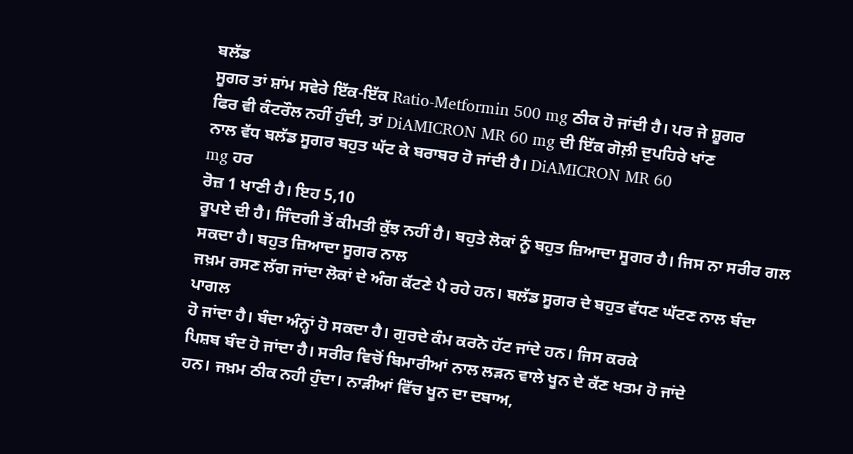ਬਲੱਡ
ਸੂਗਰ ਤਾਂ ਸ਼ਾਂਮ ਸਵੇਰੇ ਇੱਕ-ਇੱਕ Ratio-Metformin 500 mg ਠੀਕ ਹੋ ਜਾਂਦੀ ਹੈ। ਪਰ ਜੇ ਸ਼ੂਗਰ
ਫਿਰ ਵੀ ਕੰਟਰੌਲ ਨਹੀਂ ਹੁੰਦੀ, ਤਾਂ DiAMICRON MR 60 mg ਦੀ ਇੱਕ ਗੋਲ਼ੀ ਦੁਪਹਿਰੇ ਖਾਂਣ
ਨਾਲ ਵੱਧ ਬਲੱਡ ਸੂਗਰ ਬਹੁਤ ਘੱਟ ਕੇ ਬਰਾਬਰ ਹੋ ਜਾਂਦੀ ਹੈ। DiAMICRON MR 60
mg ਹਰ
ਰੋਜ਼ 1 ਖਾਣੀ ਹੈ। ਇਹ 5,10
ਰੂਪਏ ਦੀ ਹੈ। ਜਿੰਦਗੀ ਤੋਂ ਕੀਮਤੀ ਕੁੱਝ ਨਹੀਂ ਹੈ। ਬਹੁਤੇ ਲੋਕਾਂ ਨੂੰ ਬਹੁਤ ਜ਼ਿਆਦਾ ਸੂਗਰ ਹੈ। ਜਿਸ ਨਾ ਸਰੀਰ ਗਲ ਸਕਦਾ ਹੈ। ਬਹੁਤ ਜ਼ਿਆਦਾ ਸੂਗਰ ਨਾਲ
ਜਖ਼ਮ ਰਸਣ ਲੱਗ ਜਾਂਦਾ ਲੋਕਾਂ ਦੇ ਅੰਗ ਕੱਟਣੇ ਪੈ ਰਹੇ ਹਨ। ਬਲੱਡ ਸੂਗਰ ਦੇ ਬਹੁਤ ਵੱਧਣ ਘੱਟਣ ਨਾਲ ਬੰਦਾ ਪਾਗਲ
ਹੋ ਜਾਂਦਾ ਹੈ। ਬੰਦਾ ਅੰਨ੍ਹਾਂ ਹੋ ਸਕਦਾ ਹੈ। ਗੁਰਦੇ ਕੰਮ ਕਰਨੋ ਹੱਟ ਜਾਂਦੇ ਹਨ। ਜਿਸ ਕਰਕੇ
ਪਿਸ਼ਬ ਬੰਦ ਹੋ ਜਾਂਦਾ ਹੈ। ਸਰੀਰ ਵਿਚੋਂ ਬਿਮਾਰੀਆਂ ਨਾਲ ਲੜਨ ਵਾਲੇ ਖੂਨ ਦੇ ਕੱਣ ਖਤਮ ਹੋ ਜਾਂਦੇ
ਹਨ। ਜਖ਼ਮ ਠੀਕ ਨਹੀ ਹੁੰਦਾ। ਨਾੜੀਆਂ ਵਿੱਚ ਖੂਨ ਦਾ ਦਬਾਅ,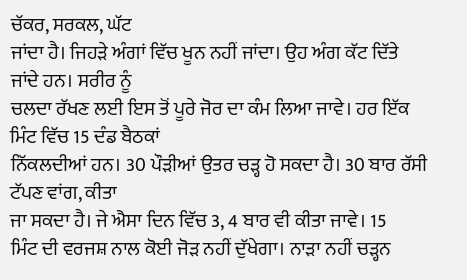ਚੱਕਰ, ਸਰਕਲ, ਘੱਟ
ਜਾਂਦਾ ਹੈ। ਜਿਹੜੇ ਅੰਗਾਂ ਵਿੱਚ ਖੂਨ ਨਹੀਂ ਜਾਂਦਾ। ਉਹ ਅੰਗ ਕੱਟ ਦਿੱਤੇ ਜਾਂਦੇ ਹਨ। ਸਰੀਰ ਨੂੰ
ਚਲਦਾ ਰੱਖਣ ਲਈ ਇਸ ਤੋਂ ਪੂਰੇ ਜੋਰ ਦਾ ਕੰਮ ਲਿਆ ਜਾਵੇ। ਹਰ ਇੱਕ ਮਿੰਟ ਵਿੱਚ 15 ਦੰਡ ਬੈਠਕਾਂ
ਨਿੱਕਲਦੀਆਂ ਹਨ। 30 ਪੌੜੀਆਂ ਉਤਰ ਚੜ੍ਹ ਹੋ ਸਕਦਾ ਹੈ। 30 ਬਾਰ ਰੱਸੀ ਟੱਪਣ ਵਾਂਗ, ਕੀਤਾ
ਜਾ ਸਕਦਾ ਹੈ। ਜੇ ਐਸਾ ਦਿਨ ਵਿੱਚ 3, 4 ਬਾਰ ਵੀ ਕੀਤਾ ਜਾਵੇ। 15
ਮਿੰਟ ਦੀ ਵਰਜਸ਼ ਨਾਲ ਕੋਈ ਜੋੜ ਨਹੀਂ ਦੁੱਖੇਗਾ। ਨਾੜਾ ਨਹੀਂ ਚੜ੍ਹਨ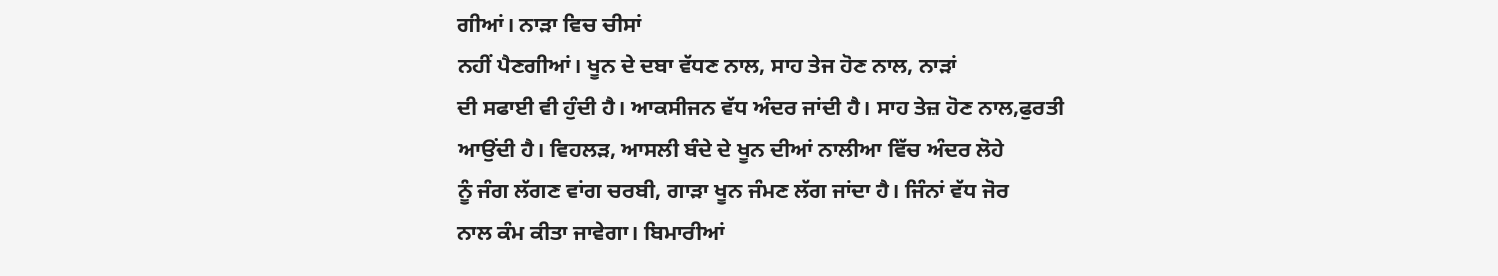ਗੀਆਂ। ਨਾੜਾ ਵਿਚ ਚੀਸਾਂ
ਨਹੀਂ ਪੈਣਗੀਆਂ। ਖੂਨ ਦੇ ਦਬਾ ਵੱਧਣ ਨਾਲ, ਸਾਹ ਤੇਜ ਹੋਣ ਨਾਲ, ਨਾੜਾਂ
ਦੀ ਸਫਾਈ ਵੀ ਹੁੰਦੀ ਹੈ। ਆਕਸੀਜਨ ਵੱਧ ਅੰਦਰ ਜਾਂਦੀ ਹੈ। ਸਾਹ ਤੇਜ਼ ਹੋਣ ਨਾਲ,ਫੁਰਤੀ
ਆਉਂਦੀ ਹੈ। ਵਿਹਲੜ, ਆਸਲੀ ਬੰਦੇ ਦੇ ਖੂਨ ਦੀਆਂ ਨਾਲੀਆ ਵਿੱਚ ਅੰਦਰ ਲੋਹੇ
ਨੂੰ ਜੰਗ ਲੱਗਣ ਵਾਂਗ ਚਰਬੀ, ਗਾੜਾ ਖੂਨ ਜੰਮਣ ਲੱਗ ਜਾਂਦਾ ਹੈ। ਜਿੰਨਾਂ ਵੱਧ ਜੋਰ
ਨਾਲ ਕੰਮ ਕੀਤਾ ਜਾਵੇਗਾ। ਬਿਮਾਰੀਆਂ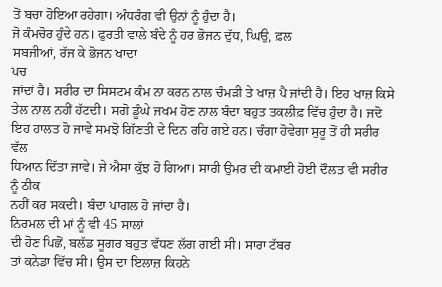ਤੋਂ ਬਚਾ ਹੋਇਆ ਰਹੇਗਾ। ਅੰਧਰੰਗ ਵੀ ਉਨਾਂ ਨੂੰ ਹੁੰਦਾ ਹੈ।
ਜੋ ਕੰਮਚੋਰ ਹੁੰਦੇ ਹਨ। ਫੁਰਤੀ ਵਾਲੇ ਬੰਦੇ ਨੂੰ ਹਰ ਭੋਜਨ ਦੁੱਧ, ਘਿਉ, ਫ਼ਲ
ਸਬਜੀਆਂ, ਰੱਜ ਕੇ ਭੋਜਨ ਖਾਦਾ
ਪਚ
ਜਾਂਦਾਂ ਹੈ। ਸਰੀਰ ਦਾ ਸਿਸਟਮ ਕੰਮ ਨਾ ਕਰਨ ਨਾਲ ਚੰਮੜੀ ਤੇ ਖਾਜ਼ ਪੈ ਜਾਂਦੀ ਹੈ। ਇਹ ਖਾਜ਼ ਕਿਸੇ
ਤੇਲ ਨਾਲ ਨਹੀਂ ਹੱਟਦੀ। ਸਗੋ ਡੂੰਘੇ ਜਖਮ ਹੋਣ ਨਾਲ ਬੰਦਾ ਬਹੁਤ ਤਕਲੀਫ਼ ਵਿੱਚ ਹੁੰਦਾ ਹੈ। ਜਦੋ
ਇਹ ਹਾਲਤ ਹੋ ਜਾਵੇ ਸਮਝੋ ਗਿੱਣਤੀ ਦੇ ਦਿਨ ਰਹਿ ਗਏ ਹਨ। ਚੰਗਾ ਹੋਵੇਗਾ ਸੁਰੂ ਤੋਂ ਹੀ ਸਰੀਰ ਵੱਲ
ਧਿਆਨ ਦਿੱਤਾ ਜਾਵੇ। ਜੇ ਐਸਾ ਕੁੱਝ ਹੋ ਗਿਆ। ਸਾਰੀ ਉਮਰ ਦੀ ਕਮਾਈ ਹੋਈ ਦੌਲਤ ਵੀ ਸਰੀਰ ਨੂੰ ਠੀਕ
ਨਹੀਂ ਕਰ ਸਕਦੀ। ਬੰਦਾ ਪਾਗਲ ਹੋ ਜਾਂਦਾ ਹੈ।
ਨਿਰਮਲ ਦੀ ਮਾਂ ਨੂੰ ਵੀ 45 ਸਾਲਾਂ
ਦੀ ਹੋਣ ਪਿਛੋਂ, ਬਲੱਡ ਸੂਗਰ ਬਹੁਤ ਵੱਧਣ ਲੱਗ ਗਈ ਸੀ। ਸਾਰਾ ਟੱਬਰ
ਤਾਂ ਕਨੇਡਾ ਵਿੱਚ ਸੀ। ਉਸ ਦਾ ਇਲਾਜ਼ ਕਿਹਨੇ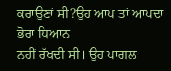ਕਰਾਉਣਾਂ ਸੀ?ਉਹ ਆਪ ਤਾਂ ਆਪਦਾ ਭੋਰਾ ਧਿਆਨ
ਨਹੀਂ ਰੱਖਦੀ ਸੀ। ਉਹ ਪਾਗਲ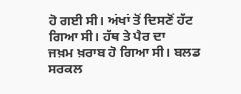ਹੋ ਗਈ ਸੀ। ਅਂਖਾਂ ਤੋਂ ਦਿਸਣੋਂ ਹੱਟ ਗਿਆ ਸੀ। ਹੱਥ ਤੇ ਪੈਰ ਦਾ
ਜਖ਼ਮ ਖ਼ਰਾਬ ਹੋ ਗਿਆ ਸੀ। ਬਲਡ ਸਰਕਲ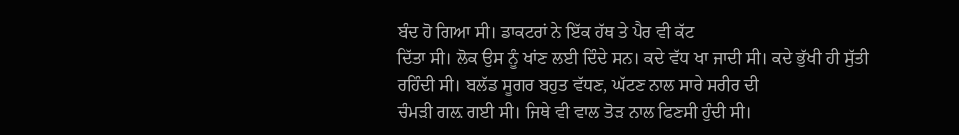ਬੰਦ ਹੋ ਗਿਆ ਸੀ। ਡਾਕਟਰਾਂ ਨੇ ਇੱਕ ਹੱਥ ਤੇ ਪੈਰ ਵੀ ਕੱਟ
ਦਿੱਤਾ ਸੀ। ਲੋਕ ਉਸ ਨੂੰ ਖਾਂਣ ਲਈ ਦਿੰਦੇ ਸਨ। ਕਦੇ ਵੱਧ ਖਾ ਜਾਦੀ ਸੀ। ਕਦੇ ਭੁੱਖੀ ਹੀ ਸੁੱਤੀ
ਰਹਿੰਦੀ ਸੀ। ਬਲੱਡ ਸੂਗਰ ਬਹੁਤ ਵੱਧਣ, ਘੱਟਣ ਨਾਲ ਸਾਰੇ ਸਰੀਰ ਦੀ
ਚੰਮੜੀ ਗਲ਼ ਗਈ ਸੀ। ਜਿਥੇ ਵੀ ਵਾਲ ਤੋੜ ਨਾਲ ਫਿਣਸੀ ਹੁੰਦੀ ਸੀ।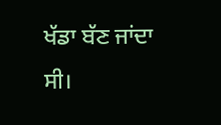ਖੱਡਾ ਬੱਣ ਜਾਂਦਾ ਸੀ।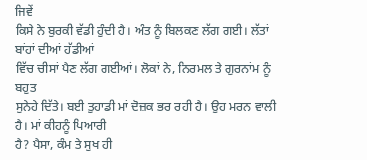ਜਿਵੇਂ
ਕਿਸੇ ਨੇ ਬੁਰਕੀ ਵੱਡੀ ਹੁੰਦੀ ਹੈ। ਅੰਤ ਨੂੰ ਬਿਲਕਣ ਲੱਗ ਗਈ। ਲੱਤਾਂ ਬਾਂਹਾਂ ਦੀਆਂ ਹੱਡੀਆਂ
ਵਿੱਚ ਚੀਸਾਂ ਪੈਣ ਲੱਗ ਗਈਆਂ। ਲੋਕਾਂ ਨੇ, ਨਿਰਮਲ ਤੇ ਗੁਰਨਾਂਮ ਨੂੰ ਬਹੁਤ
ਸੁਨੇਹੇ ਦਿੱਤੇ। ਬਈ ਤੁਹਾਡੀ ਮਾਂ ਦੋਜ਼ਕ ਭਰ ਰਹੀ ਹੈ। ਉਹ ਮਰਨ ਵਾਲੀ ਹੈ। ਮਾਂ ਕੀਹਨੂੰ ਪਿਆਰੀ
ਹੈ? ਪੈਸਾ, ਕੰਮ ਤੇ ਸੁਖ ਹੀ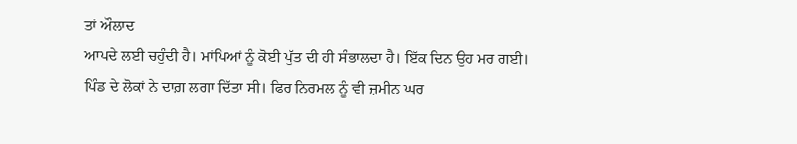ਤਾਂ ਔਲਾਦ
ਆਪਦੇ ਲਈ ਚਹੁੰਦੀ ਹੈ। ਮਾਂਪਿਆਂ ਨੂੰ ਕੋਈ ਪੁੱਤ ਦੀ ਹੀ ਸੰਭਾਲਦਾ ਹੈ। ਇੱਕ ਦਿਨ ਉਹ ਮਰ ਗਈ।
ਪਿੰਡ ਦੇ ਲੋਕਾਂ ਨੇ ਦਾਗ਼ ਲਗਾ ਦਿੱਤਾ ਸੀ। ਫਿਰ ਨਿਰਮਲ ਨੂੰ ਵੀ ਜ਼ਮੀਨ ਘਰ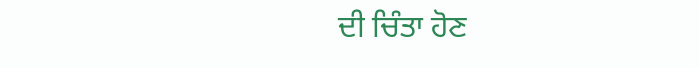ਦੀ ਚਿੰਤਾ ਹੋਣ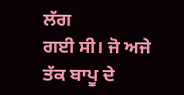ਲੱਗ
ਗਈ ਸੀ। ਜੋ ਅਜੇ ਤੱਕ ਬਾਪੂ ਦੇ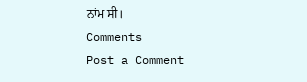ਨਾਂਮ ਸੀ।
Comments
Post a Comment